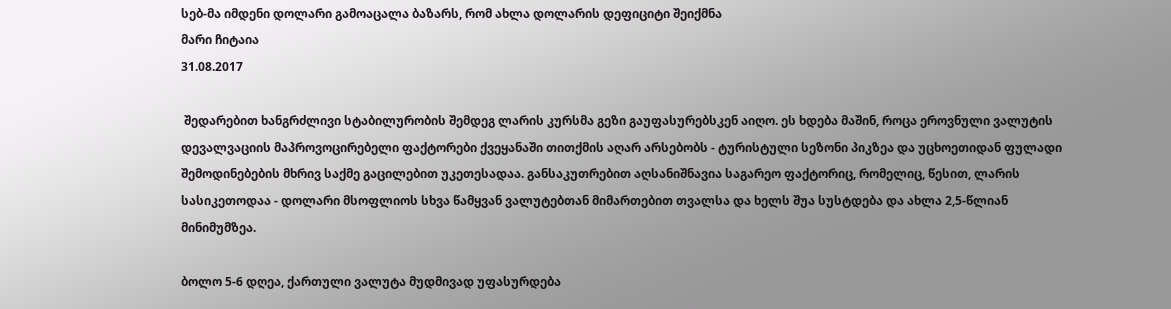სებ-მა იმდენი დოლარი გამოაცალა ბაზარს, რომ ახლა დოლარის დეფიციტი შეიქმნა
მარი ჩიტაია
31.08.2017

 შედარებით ხანგრძლივი სტაბილურობის შემდეგ ლარის კურსმა გეზი გაუფასურებსკენ აიღო. ეს ხდება მაშინ, როცა ეროვნული ვალუტის დევალვაციის მაპროვოცირებელი ფაქტორები ქვეყანაში თითქმის აღარ არსებობს - ტურისტული სეზონი პიკზეა და უცხოეთიდან ფულადი შემოდინებების მხრივ საქმე გაცილებით უკეთესადაა. განსაკუთრებით აღსანიშნავია საგარეო ფაქტორიც, რომელიც, წესით, ლარის სასიკეთოდაა - დოლარი მსოფლიოს სხვა წამყვან ვალუტებთან მიმართებით თვალსა და ხელს შუა სუსტდება და ახლა 2,5-წლიან მინიმუმზეა.

ბოლო 5-6 დღეა, ქართული ვალუტა მუდმივად უფასურდება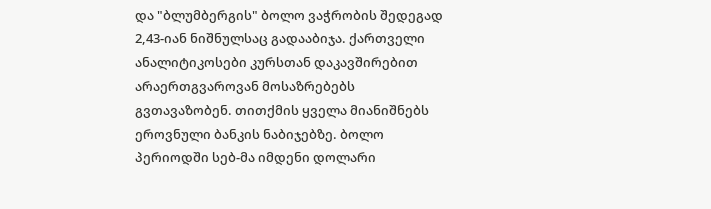და "ბლუმბერგის" ბოლო ვაჭრობის შედეგად 2,43-იან ნიშნულსაც გადააბიჯა. ქართველი ანალიტიკოსები კურსთან დაკავშირებით არაერთგვაროვან მოსაზრებებს გვთავაზობენ. თითქმის ყველა მიანიშნებს ეროვნული ბანკის ნაბიჯებზე. ბოლო პერიოდში სებ-მა იმდენი დოლარი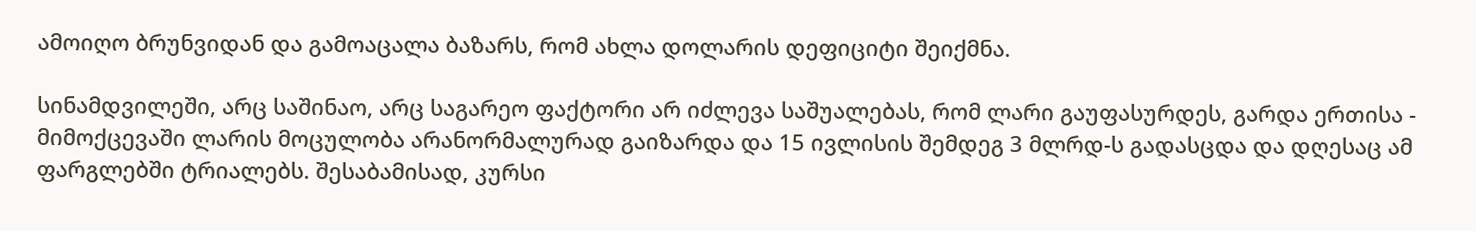ამოიღო ბრუნვიდან და გამოაცალა ბაზარს, რომ ახლა დოლარის დეფიციტი შეიქმნა.

სინამდვილეში, არც საშინაო, არც საგარეო ფაქტორი არ იძლევა საშუალებას, რომ ლარი გაუფასურდეს, გარდა ერთისა - მიმოქცევაში ლარის მოცულობა არანორმალურად გაიზარდა და 15 ივლისის შემდეგ 3 მლრდ-ს გადასცდა და დღესაც ამ ფარგლებში ტრიალებს. შესაბამისად, კურსი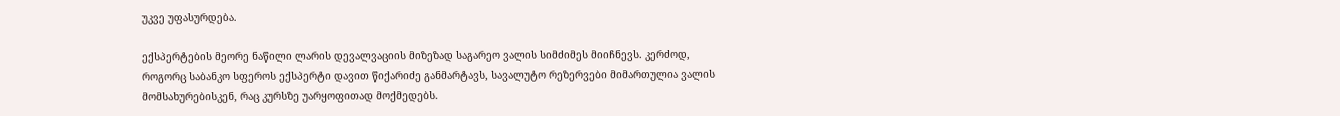უკვე უფასურდება.

ექსპერტების მეორე ნაწილი ლარის დევალვაციის მიზეზად საგარეო ვალის სიმძიმეს მიიჩნევს. კერძოდ, როგორც საბანკო სფეროს ექსპერტი დავით წიქარიძე განმარტავს, სავალუტო რეზერვები მიმართულია ვალის მომსახურებისკენ, რაც კურსზე უარყოფითად მოქმედებს.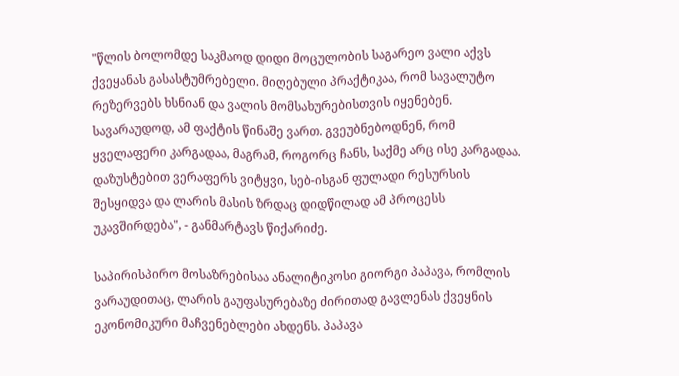"წლის ბოლომდე საკმაოდ დიდი მოცულობის საგარეო ვალი აქვს ქვეყანას გასასტუმრებელი. მიღებული პრაქტიკაა, რომ სავალუტო რეზერვებს ხსნიან და ვალის მომსახურებისთვის იყენებენ. სავარაუდოდ, ამ ფაქტის წინაშე ვართ. გვეუბნებოდნენ, რომ ყველაფერი კარგადაა, მაგრამ, როგორც ჩანს, საქმე არც ისე კარგადაა. დაზუსტებით ვერაფერს ვიტყვი, სებ-ისგან ფულადი რესურსის შესყიდვა და ლარის მასის ზრდაც დიდწილად ამ პროცესს უკავშირდება", - განმარტავს წიქარიძე.

საპირისპირო მოსაზრებისაა ანალიტიკოსი გიორგი პაპავა, რომლის ვარაუდითაც, ლარის გაუფასურებაზე ძირითად გავლენას ქვეყნის ეკონომიკური მაჩვენებლები ახდენს. პაპავა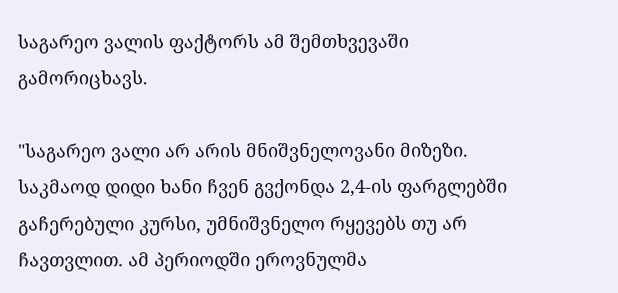საგარეო ვალის ფაქტორს ამ შემთხვევაში გამორიცხავს.

"საგარეო ვალი არ არის მნიშვნელოვანი მიზეზი. საკმაოდ დიდი ხანი ჩვენ გვქონდა 2,4-ის ფარგლებში გაჩერებული კურსი, უმნიშვნელო რყევებს თუ არ ჩავთვლით. ამ პერიოდში ეროვნულმა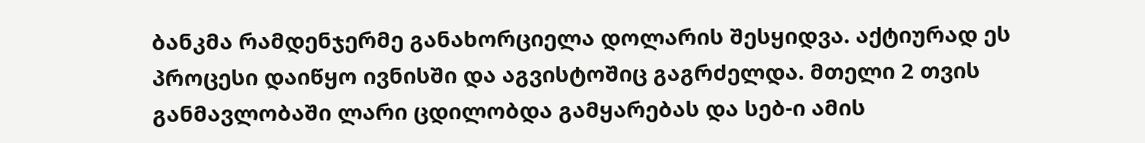ბანკმა რამდენჯერმე განახორციელა დოლარის შესყიდვა. აქტიურად ეს პროცესი დაიწყო ივნისში და აგვისტოშიც გაგრძელდა. მთელი 2 თვის განმავლობაში ლარი ცდილობდა გამყარებას და სებ-ი ამის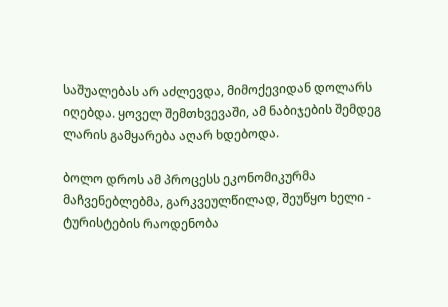საშუალებას არ აძლევდა, მიმოქევიდან დოლარს იღებდა. ყოველ შემთხვევაში, ამ ნაბიჯების შემდეგ ლარის გამყარება აღარ ხდებოდა.

ბოლო დროს ამ პროცესს ეკონომიკურმა მაჩვენებლებმა, გარკვეულწილად, შეუწყო ხელი - ტურისტების რაოდენობა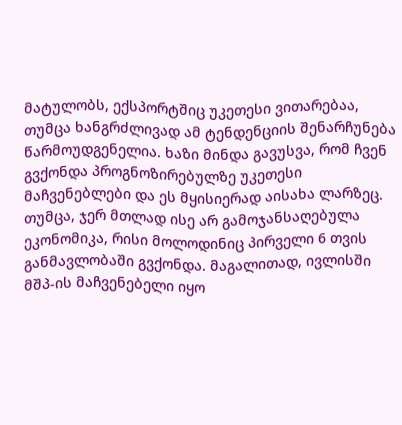მატულობს, ექსპორტშიც უკეთესი ვითარებაა, თუმცა ხანგრძლივად ამ ტენდენციის შენარჩუნება წარმოუდგენელია. ხაზი მინდა გავუსვა, რომ ჩვენ გვქონდა პროგნოზირებულზე უკეთესი მაჩვენებლები და ეს მყისიერად აისახა ლარზეც. თუმცა, ჯერ მთლად ისე არ გამოჯანსაღებულა ეკონომიკა, რისი მოლოდინიც პირველი 6 თვის განმავლობაში გვქონდა. მაგალითად, ივლისში მშპ-ის მაჩვენებელი იყო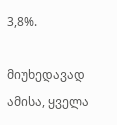3,8%.

მიუხედავად ამისა, ყველა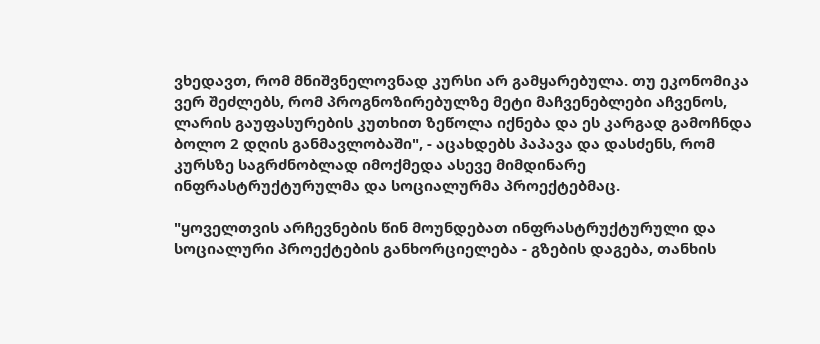ვხედავთ, რომ მნიშვნელოვნად კურსი არ გამყარებულა. თუ ეკონომიკა ვერ შეძლებს, რომ პროგნოზირებულზე მეტი მაჩვენებლები აჩვენოს, ლარის გაუფასურების კუთხით ზეწოლა იქნება და ეს კარგად გამოჩნდა ბოლო 2 დღის განმავლობაში", - აცახდებს პაპავა და დასძენს, რომ კურსზე საგრძნობლად იმოქმედა ასევე მიმდინარე ინფრასტრუქტურულმა და სოციალურმა პროექტებმაც.

"ყოველთვის არჩევნების წინ მოუნდებათ ინფრასტრუქტურული და სოციალური პროექტების განხორციელება - გზების დაგება, თანხის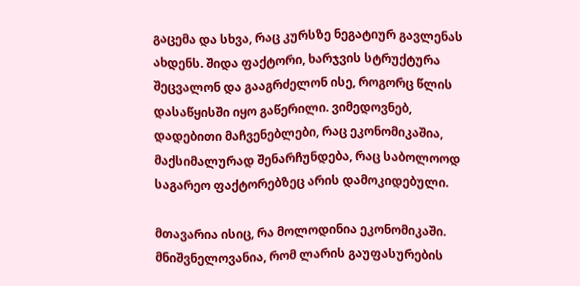გაცემა და სხვა, რაც კურსზე ნეგატიურ გავლენას ახდენს. შიდა ფაქტორი, ხარჯვის სტრუქტურა შეცვალონ და გააგრძელონ ისე, როგორც წლის დასაწყისში იყო გაწერილი. ვიმედოვნებ, დადებითი მაჩვენებლები, რაც ეკონომიკაშია, მაქსიმალურად შენარჩუნდება, რაც საბოლოოდ საგარეო ფაქტორებზეც არის დამოკიდებული.

მთავარია ისიც, რა მოლოდინია ეკონომიკაში. მნიშვნელოვანია, რომ ლარის გაუფასურების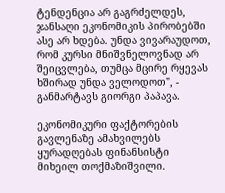ტენდენცია არ გაგრძელდეს, ჯანსაღი ეკონომიკის პირობებში ასე არ ხდება. უნდა ვივარაუდოთ, რომ კურსი მნიშვნელოვნად არ შეიცვლება, თუმცა მცირე რყევას ხშირად უნდა ველოდოთ", - განმარტავს გიორგი პაპავა.

ეკონომიკური ფაქტორების გავლენაზე ამახვილებს ყურადღებას ფინანსისტი მიხეილ თოქმაზიშვილი.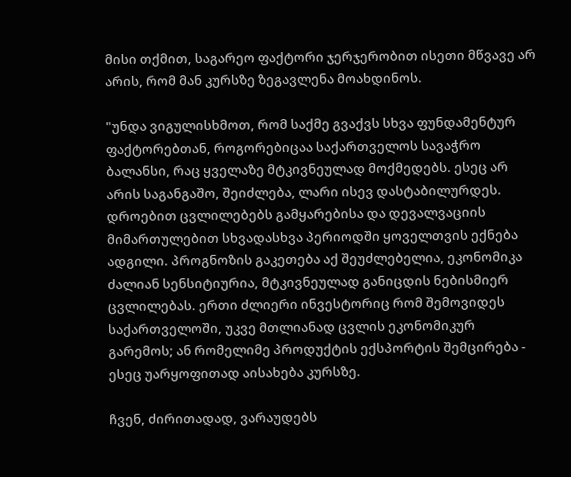მისი თქმით, საგარეო ფაქტორი ჯერჯერობით ისეთი მწვავე არ არის, რომ მან კურსზე ზეგავლენა მოახდინოს.

"უნდა ვიგულისხმოთ, რომ საქმე გვაქვს სხვა ფუნდამენტურ ფაქტორებთან, როგორებიცაა საქართველოს სავაჭრო ბალანსი, რაც ყველაზე მტკივნეულად მოქმედებს. ესეც არ არის საგანგაშო, შეიძლება, ლარი ისევ დასტაბილურდეს. დროებით ცვლილებებს გამყარებისა და დევალვაციის მიმართულებით სხვადასხვა პერიოდში ყოველთვის ექნება ადგილი. პროგნოზის გაკეთება აქ შეუძლებელია, ეკონომიკა ძალიან სენსიტიურია, მტკივნეულად განიცდის ნებისმიერ ცვლილებას. ერთი ძლიერი ინვესტორიც რომ შემოვიდეს საქართველოში, უკვე მთლიანად ცვლის ეკონომიკურ გარემოს; ან რომელიმე პროდუქტის ექსპორტის შემცირება - ესეც უარყოფითად აისახება კურსზე.

ჩვენ, ძირითადად, ვარაუდებს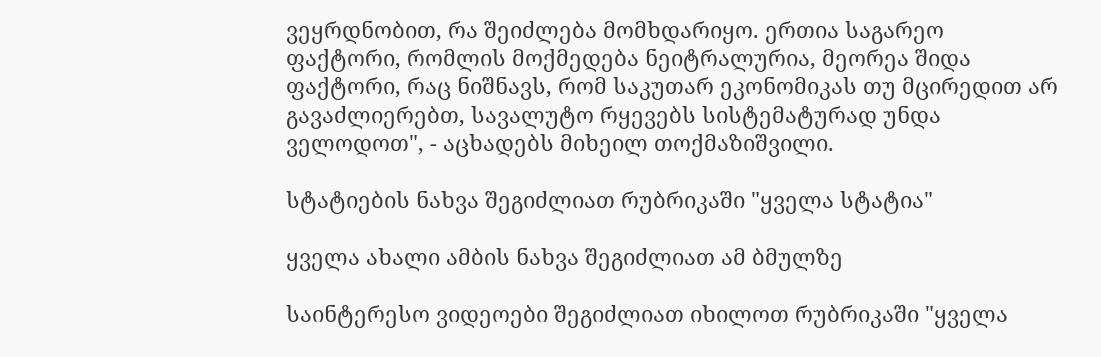ვეყრდნობით, რა შეიძლება მომხდარიყო. ერთია საგარეო ფაქტორი, რომლის მოქმედება ნეიტრალურია, მეორეა შიდა ფაქტორი, რაც ნიშნავს, რომ საკუთარ ეკონომიკას თუ მცირედით არ გავაძლიერებთ, სავალუტო რყევებს სისტემატურად უნდა ველოდოთ", - აცხადებს მიხეილ თოქმაზიშვილი.

სტატიების ნახვა შეგიძლიათ რუბრიკაში "ყველა სტატია"

ყველა ახალი ამბის ნახვა შეგიძლიათ ამ ბმულზე

საინტერესო ვიდეოები შეგიძლიათ იხილოთ რუბრიკაში "ყველა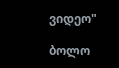ვიდეო"

ბოლო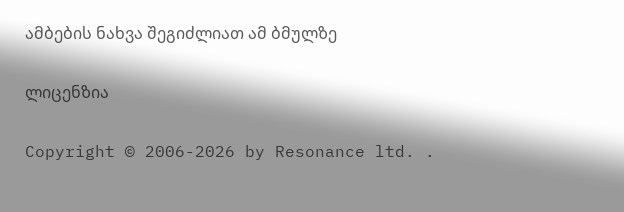ამბების ნახვა შეგიძლიათ ამ ბმულზე

ლიცენზია

Copyright © 2006-2026 by Resonance ltd. .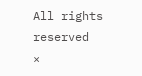All rights reserved
×